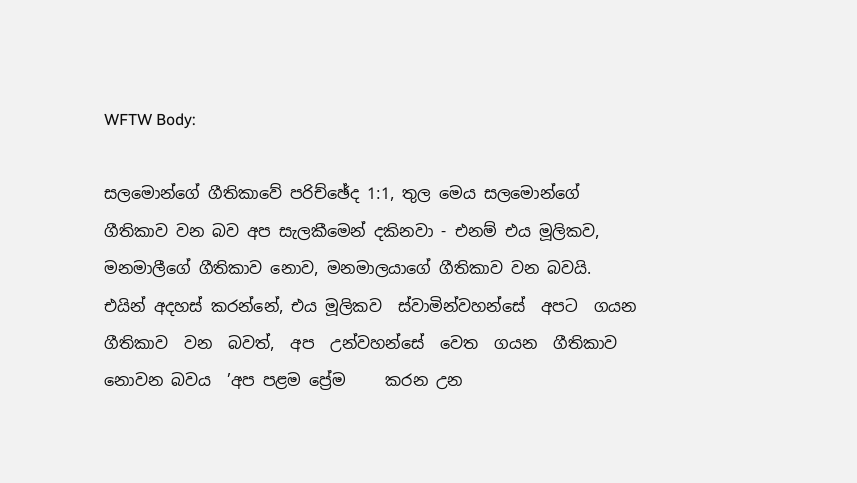WFTW Body:

සලමොන්ගේ ගීතිකාවේ පරිච්ඡේද 1:1, තුල මෙය සලමොන්ගේ ගීතිකාව වන බව අප සැලකීමෙන් දකිනවා - එනම් එය මූලිකව, මනමාලීගේ ගීතිකාව නොව, මනමාලයාගේ ගීතිකාව වන බවයි. එයින් අදහස් කරන්නේ, එය මූලිකව  ස්වාමින්වහන්සේ  අපට  ගයන  ගීතිකාව  වන  බවත්,  අප  උන්වහන්සේ  වෙත  ගයන  ගීතිකාව  නොවන බවය  ’අප පළම ප්‍රේම     කරන උන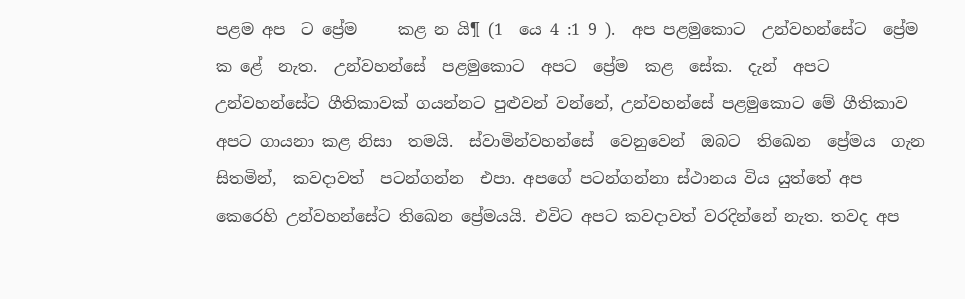පළම අප  ට ප්‍රේම     කළ න යි¶ (1  යෙ 4 :1 9 ).  අප පළමුකොට  උන්වහන්සේට  ප්‍රේම  ක ළේ  නැත.  උන්වහන්සේ  පළමුකොට  අපට  ප්‍රේම  කළ  සේක.  දැන්  අපට උන්වහන්සේට ගීතිකාවක් ගයන්නට පුළුවන් වන්නේ, උන්වහන්සේ පළමුකොට මේ ගීතිකාව අපට ගායනා කළ නිසා  තමයි.  ස්වාමින්වහන්සේ  වෙනුවෙන්  ඔබට  තිඛෙන  ප්‍රේමය  ගැන  සිතමින්,  කවදාවත්  පටන්ගන්න  එපා. අපගේ පටන්ගන්නා ස්ථානය විය යුත්තේ අප කෙරෙහි උන්වහන්සේට තිඛෙන ප්‍රේමයයි. එවිට අපට කවදාවත් වරදින්නේ නැත. තවද අප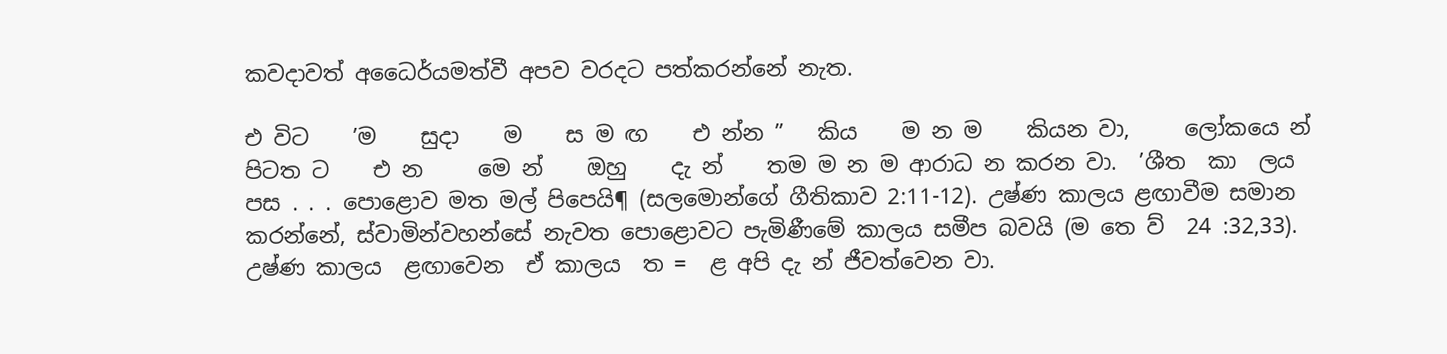කවදාවත් අධෛර්යමත්වී අපව වරදට පත්කරන්නේ නැත.

එ විට    ’ම    සුදා    ම    ස ම ඟ    එ න්න ”   කිය    ම න ම    කියන වා,     ලෝකයෙ න්    පිටත ට    එ න     මෙ න්    ඔහු    දැ න්    තම ම න ම ආරාධ න කරන වා.  ’ශීත  කා  ලය  පස . . . පොළොව මත මල් පිපෙයි¶ (සලමොන්ගේ ගීතිකාව 2:11-12). උෂ්ණ කාලය ළඟාවීම සමාන කරන්නේ, ස්වාමින්වහන්සේ නැවත පොළොවට පැමිණීමේ කාලය සමීප බවයි (ම තෙ ව්  24 :32,33).  උෂ්ණ කාලය  ළඟාවෙන  ඒ කාලය  ත =  ළ අපි දැ න් ජීවත්වෙන වා.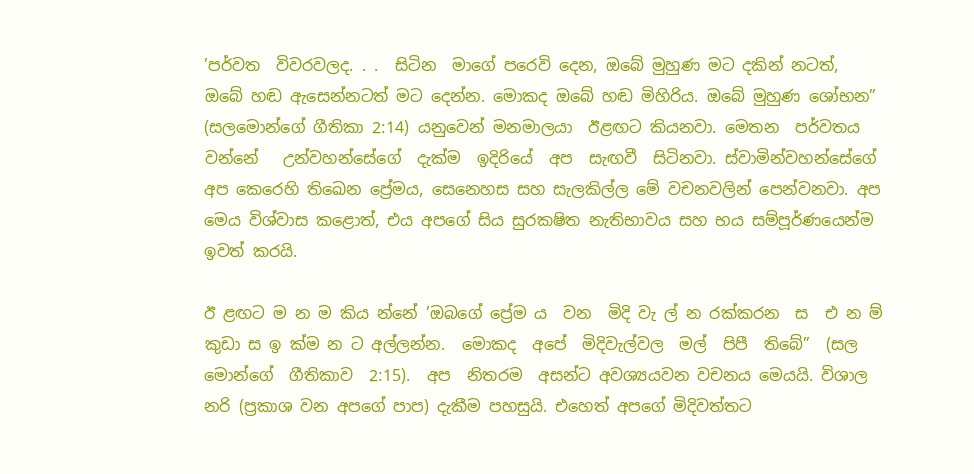’පර්වත  විවරවලද. . .  සිටින  මාගේ පරෙවි දෙන, ඔබේ මුහුණ මට දකින් නටත්, ඔබේ හඬ ඇසෙන්නටත් මට දෙන්න. මොකද ඔබේ හඬ මිහිරිය. ඔබේ මුහුණ ශෝභන” (සලමොන්ගේ ගීතිකා 2:14) යනුවෙන් මනමාලයා  ඊළඟට කියනවා. මෙතන  පර්වතය  වන්නේ   උන්වහන්සේගේ  දැක්ම  ඉදිරියේ  අප  සැඟවී  සිටිනවා. ස්වාමින්වහන්සේගේ අප කෙරෙහි තිඛෙන ප්‍රේමය, සෙනෙහස සහ සැලකිල්ල මේ වචනවලින් පෙන්වනවා. අප මෙය විශ්වාස කළොත්, එය අපගේ සිය සුරක‍ෂිත නැතිභාවය සහ භය සම්පූර්ණයෙන්ම ඉවත් කරයි.

ඊ ළඟට ම න ම කිය න්නේ ’ඔබගේ ප්‍රේම ය  වන  මිදි වැ ල් න රක්කරන  ස  එ න ම්  කුඩා ස ඉ ක්ම න ට අල්ලන්න.  මොකද  අපේ  මිදිවැල්වල  මල්  පිපී  තිබේ”  (සල මොන්ගේ  ගීතිකාව  2:15).  අප  නිතරම  අසන්ට අවශ්‍යයවන වචනය මෙයයි. විශාල නරි (ප්‍රකාශ වන අපගේ පාප) දැකීම පහසුයි. එහෙත් අපගේ මිදිවත්තට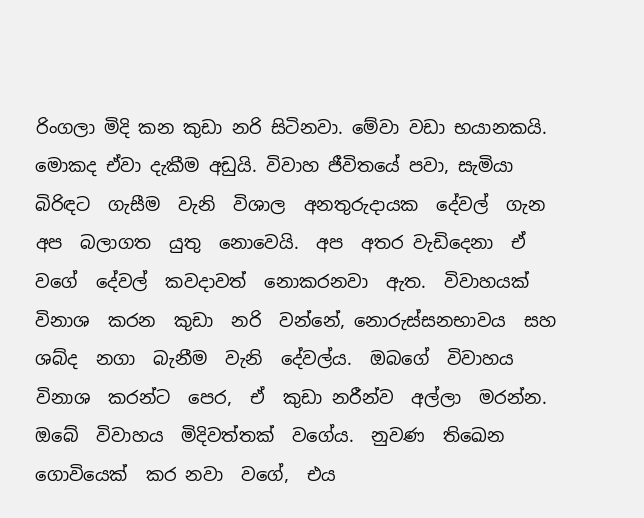රිංගලා මිදි කන කුඩා නරි සිටිනවා. මේවා වඩා භයානකයි. මොකද ඒවා දැකීම අඩුයි. විවාහ ජීවිතයේ පවා, සැමියා  බිරිඳට  ගැසීම  වැනි  විශාල  අනතුරුදායක  දේවල්  ගැන අප  බලාගත  යුතු  නොවෙයි.  අප  අතර වැඩිදෙනා  ඒ  වගේ  දේවල්  කවදාවත්  නොකරනවා  ඇත.  විවාහයක්  විනාශ  කරන  කුඩා  නරි  වන්නේ, නොරුස්සනභාවය  සහ  ශබ්ද  නගා  බැනීම  වැනි  දේවල්ය.  ඔබගේ  විවාහය  විනාශ  කරන්ට  පෙර,  ඒ  කුඩා නරීන්ව  අල්ලා  මරන්න.  ඔබේ  විවාහය  මිදිවත්තක්  වගේය.  නුවණ  තිඛෙන  ගොවියෙක්  කර නවා  වගේ,  එය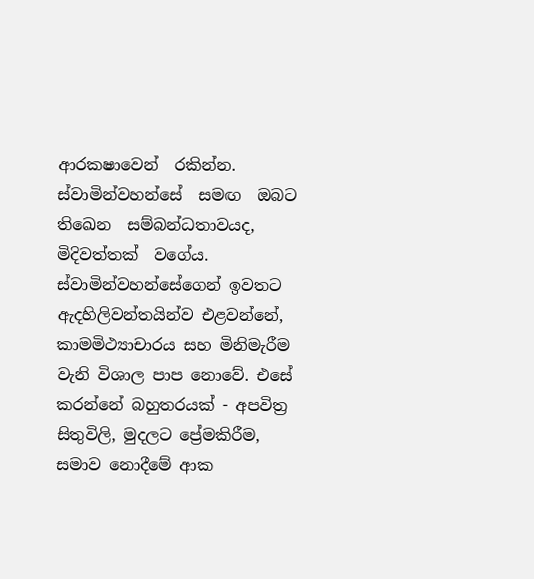ආරක‍ෂාවෙන්  රකින්න.  ස්වාමින්වහන්සේ  සමඟ  ඔබට  තිඛෙන  සම්බන්ධතාවයද,  මිදිවත්තක්  වගේය. ස්වාමින්වහන්සේගෙන් ඉවතට ඇදහිලිවන්තයින්ව එළවන්නේ, කාමමිථ්‍යාචාරය සහ මිනිමැරීම වැනි විශාල පාප නොවේ. එසේ කරන්නේ බහුතරයක් - අපවිත්‍ර සිතුවිලි, මුදලට ප්‍රේමකිරීම, සමාව නොදීමේ ආක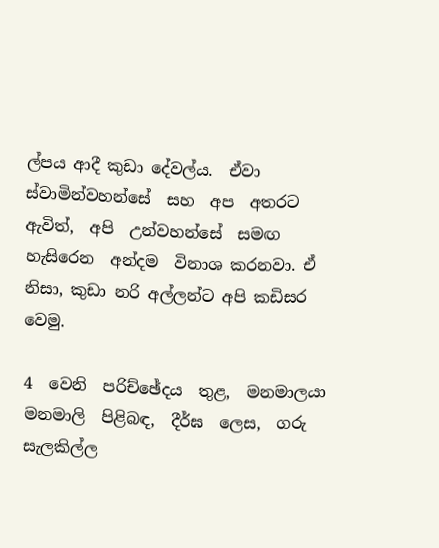ල්පය ආදී කුඩා දේවල්ය.  ඒවා  ස්වාමින්වහන්සේ  සහ  අප  අතරට  ඇවිත්,  අපි  උන්වහන්සේ  සමඟ  හැසිරෙන  අන්දම  විනාශ කරනවා. ඒ නිසා, කුඩා නරි අල්ලන්ට අපි කඩිසර වෙමු.

4  වෙනි  පරිච්ඡේදය  තුළ,  මනමාලයා  මනමාලි  පිළිබඳ,  දීර්ඝ  ලෙස,  ගරු  සැලකිල්ල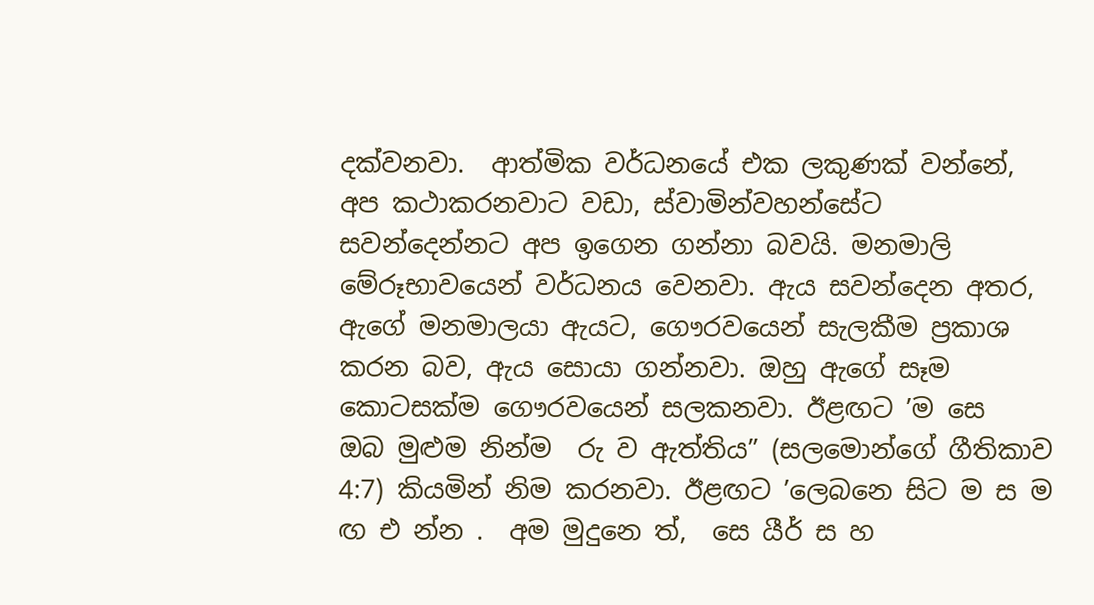දක්වනවා.  ආත්මික වර්ධනයේ එක ලකුණක් වන්නේ, අප කථාකරනවාට වඩා, ස්වාමින්වහන්සේට සවන්දෙන්නට අප ඉගෙන ගන්නා බවයි. මනමාලි මේරූභාවයෙන් වර්ධනය වෙනවා. ඇය සවන්දෙන අතර, ඇගේ මනමාලයා ඇයට, ගෞරවයෙන් සැලකීම ප්‍රකාශ කරන බව, ඇය සොයා ගන්නවා. ඔහු ඇගේ සෑම කොටසක්ම ගෞරවයෙන් සලකනවා. ඊළඟට ’ම සෙ  ඔබ මුළුම නින්ම  රු ව ඇත්තිය” (සලමොන්ගේ ගීතිකාව 4:7) කියමින් නිම කරනවා. ඊළඟට ’ලෙබනෙ සිට ම ස ම ඟ එ න්න .  අම මුදුනෙ ත්,  සෙ යීර් ස හ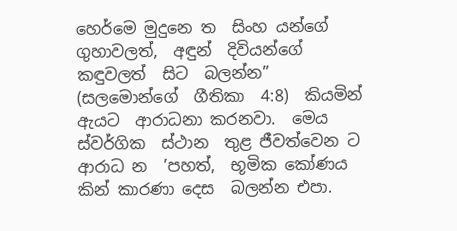හෙර්මෙ මුදුනෙ ත  සිංහ යන්ගේ ගුහාවලත්,  අඳුන්  දිවියන්ගේ  කඳුවලත්  සිට  බලන්න”  (සලමොන්ගේ  ගීතිකා  4:8)  කියමින්  ඇයට  ආරාධනා කරනවා.  මෙය  ස්වර්ගික  ස්ථාන  තුළ ජීවත්වෙන ට ආරාධ න  ’පහත්,  භූමික කෝණය කින් කාරණා දෙස  බලන්න එපා.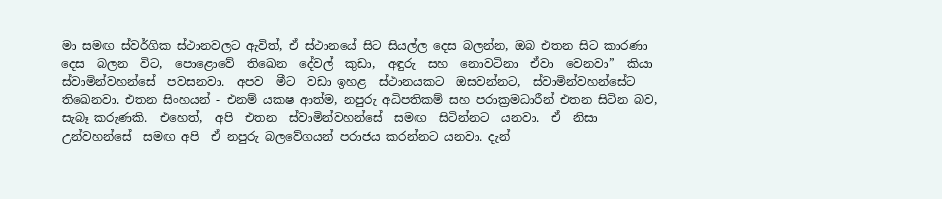මා සමඟ ස්වර්ගික ස්ථානවලට ඇවිත්, ඒ ස්ථානයේ සිට සියල්ල දෙස බලන්න, ඔබ එතන සිට කාරණා  දෙස  බලන  විට,  පොළොවේ  තිඛෙන  දේවල්  කුඩා,  අඳුරු  සහ  නොවටිනා  ඒවා  වෙනවා”  කියා ස්වාමින්වහන්සේ  පවසනවා.  අපව  මීට  වඩා ඉහළ  ස්ථානයකට  ඔසවන්නට,  ස්වාමින්වහන්සේට   තිඛෙනවා. එතන සිංහයන් - එනම් යක‍ෂ ආත්ම, නපුරු අධිපතිකම් සහ පරාක්‍රමධාරීන් එතන සිටින බව, සැබෑ කරුණකි.  එහෙත්,  අපි  එතන  ස්වාමින්වහන්සේ  සමඟ  සිටින්නට  යනවා.  ඒ  නිසා  උන්වහන්සේ  සමඟ අපි  ඒ නපුරු බලවේගයන් පරාජය කරන්නට යනවා. දැන්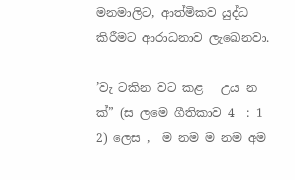මනමාලිට, ආත්මිකව යුද්ධ කිරීමට ආරාධනාව ලැඛෙනවා.

’වැ ටකින වට කළ   උය න ක්” (ස ලමෙ ගීතිකාව 4  : 1 2) ලෙස ,  ම නම ම නම අම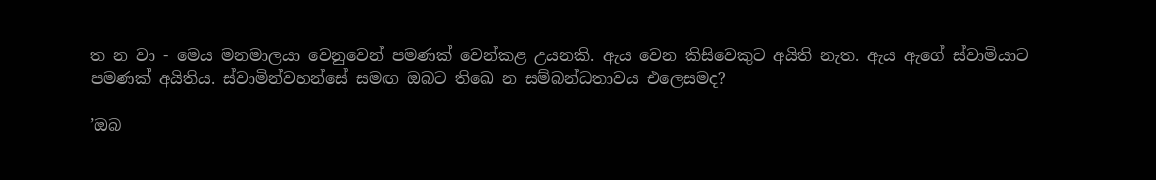ත න වා - මෙය මනමාලයා වෙනුවෙන් පමණක් වෙන්කළ උයනකි. ඇය වෙන කිසිවෙකුට අයිති නැත. ඇය ඇගේ ස්වාමියාට පමණක් අයිතිය. ස්වාමින්වහන්සේ සමඟ ඔබට තිඛෙ න සම්බන්ධතාවය එලෙසමද?

’ඔබ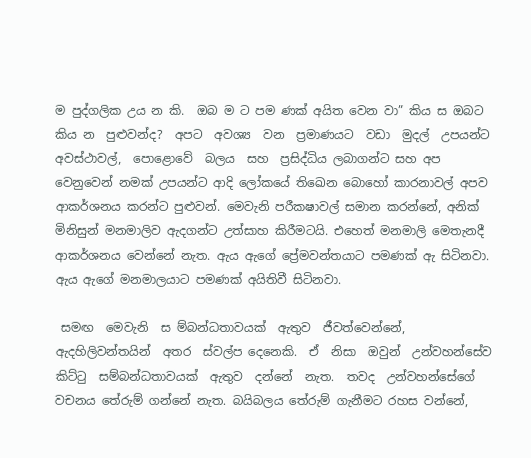ම පුද්ගලික උය න කි.  ඔබ ම ට පම ණක් අයිත වෙන වා” කිය ස ඔබට කිය න  පුළුවන්ද?  අපට  අවශ්‍ය  වන  ප්‍රමාණයට  වඩා  මුදල්  උපයන්ට  අවස්ථාවල්,  පොළොවේ  බලය  සහ  ප්‍රසිද්ධිය ලබාගන්ට සහ අප වෙනුවෙන් නමක් උපයන්ට ආදි ලෝකයේ තිඛෙන බොහෝ කාරනාවල් අපව ආකර්ශනය කරන්ට පුළුවන්. මෙවැනි පරීක‍ෂාවල් සමාන කරන්නේ, අනික් මිනිසුන් මනමාලිව ඇදගන්ට උත්සාහ කිරීමටයි. එහෙත් මනමාලි මෙතැනදී ආකර්ශනය වෙන්නේ නැත. ඇය ඇගේ ප්‍රේමවන්තයාට පමණක් ඇ සිටිනවා. ඇය ඇගේ මනමාලයාට පමණක් අයිතිවී සිටිනවා.

 සමඟ  මෙවැනි  ස ම්බන්ධතාවයක්  ඇතුව  ජීවත්වෙන්නේ,  ඇදහිලිවන්තයින්  අතර  ස්වල්ප දෙනෙකි.  ඒ  නිසා  ඔවුන්  උන්වහන්සේව  කිට්ටු  සම්බන්ධතාවයක්  ඇතුව  දන්නේ  නැත.  තවද  උන්වහන්සේගේ වචනය තේරුම් ගන්නේ නැත. බයිබලය තේරුම් ගැනීමට රහස වන්නේ,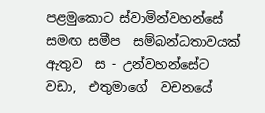පළමුකොට ස්වාමින්වහන්සේ සමඟ සමීප  සම්බන්ධතාවයක්  ඇතුව  ස - උන්වහන්සේට  වඩා,  එතුමාගේ  වචනයේ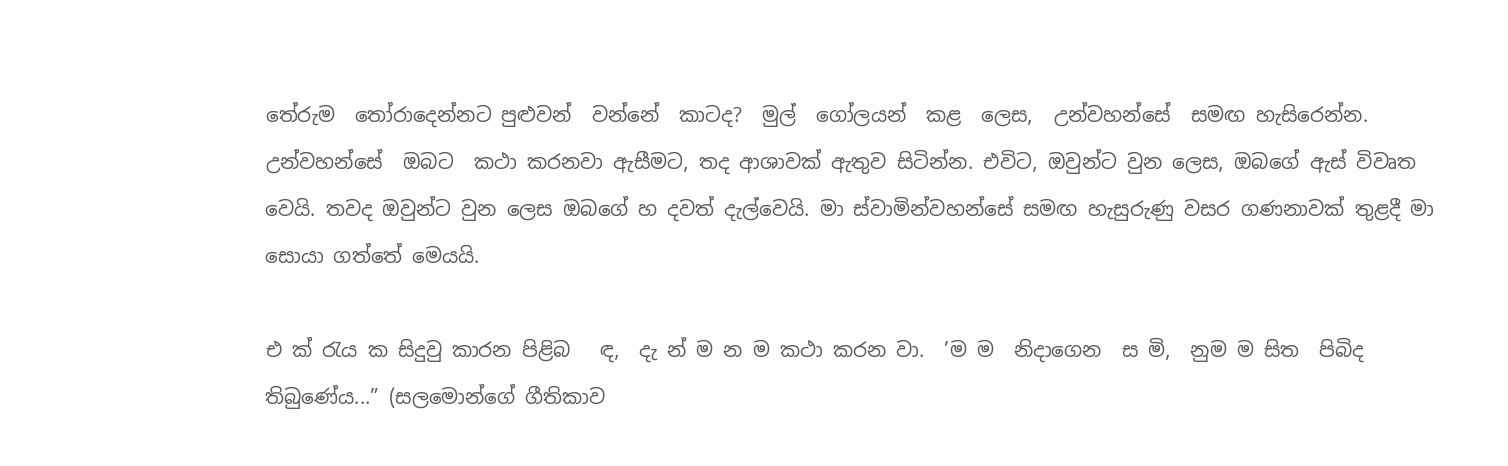තේරුම  තෝරාදෙන්නට පුළුවන්  වන්නේ  කාටද?  මුල්  ගෝලයන්  කළ  ලෙස,  උන්වහන්සේ  සමඟ හැසිරෙන්න.  උන්වහන්සේ  ඔබට  කථා කරනවා ඇසීමට, තද ආශාවක් ඇතුව සිටින්න. එවිට, ඔවුන්ට වුන ලෙස, ඔබගේ ඇස් විවෘත වෙයි. තවද ඔවුන්ට වුන ලෙස ඔබගේ හ දවත් දැල්වෙයි. මා ස්වාමින්වහන්සේ සමඟ හැසුරුණු වසර ගණනාවක් තුළදී මා සොයා ගත්තේ මෙයයි.

එ ක් රැය ක සිදුවු කාරන පිළිබ   ඳ,  දැ න් ම න ම කථා කරන වා.  ’ම ම  නිදාගෙන  ස මි,  නුම ම සිත  පිබිද තිබුණේය...” (සලමොන්ගේ ගීතිකාව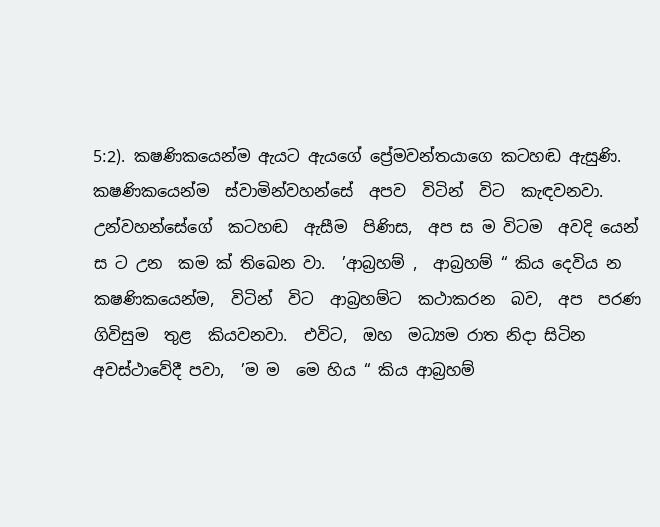5:2). ක‍ෂණිකයෙන්ම ඇයට ඇයගේ ප්‍රේමවන්තයාගෙ කටහඬ ඇසුණි. ක‍ෂණිකයෙන්ම  ස්වාමින්වහන්සේ  අපව  විටින්  විට  කැඳවනවා.  උන්වහන්සේගේ  කටහඬ  ඇසීම  පිණිස,  අප ස ම විටම  අවදි යෙන් ස ට උන  කම ක් තිඛෙන වා.  ’ආබ්‍රහම් ,  ආබ්‍රහම් “ කිය දෙවිය න ක‍ෂණිකයෙන්ම,  විටින්  විට  ආබ්‍රහම්ට  කථාකරන  බව,  අප  පරණ  ගිවිසුම  තුළ  කියවනවා.  එවිට,  ඔහ  මධ්‍යම රාත නිදා සිටින  අවස්ථාවේදී පවා,  ’ම ම  මෙ හිය “ කිය ආබ්‍රහම්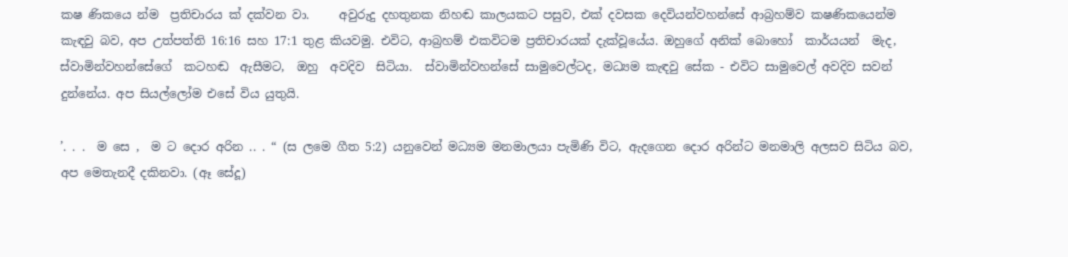ක‍ෂ ණිකයෙ න්ම  ප්‍රතිචාරය ක් දක්වන වා.     අවුරුදු දහතුනක නිහඬ කාලයකට පසුව, එක් දවසක දෙවියන්වහන්සේ ආබ්‍රහම්ව ක‍ෂණිකයෙන්ම කැඳවු බව, අප උත්පත්ති 16:16 සහ 17:1 තුළ කියවමු. එවිට, ආබ්‍රහම් එකවිටම ප්‍රතිචාරයක් දැක්වූයේය. ඔහුගේ අනික් බොහෝ  කාර්යයන්  මැද,  ස්වාමින්වහන්සේගේ  කටහඬ  ඇසීමට,  ඔහු  අවදිව  සිටියා.  ස්වාමින්වහන්සේ සාමුවෙල්ටද, මධ්‍යම කැඳවු සේක - එවිට සාමුවෙල් අවදිව සවන් දුන්නේය. අප සියල්ලෝම එසේ විය යුතුයි.

’. . .  ම සෙ ,  ම ට දොර අරින .. . “ (ස ලමෙ ගීත 5:2) යනුවෙන් මධ්‍යම මනමාලයා පැමිණි විට, ඇදගෙන දොර අරින්ට මනමාලි අලසව සිටිය බව, අප මෙතැනදී දකිනවා. (ඈ සේදූ)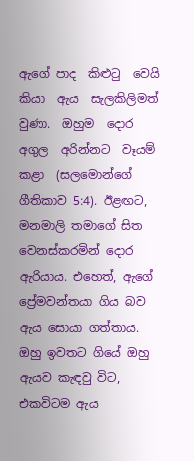ඇගේ පාද  කිළුටු  වෙයි  කියා  ඇය  සැලකිලිමත්  වුණා.  ඔහුම  දොර  අගුල  අරින්නට  වෑයම්  කළා  (සලමොන්ගේ ගීතිකාව 5:4). ඊළඟට, මනමාලි තමාගේ සිත වෙනස්කරමින් දොර ඇරියාය. එහෙත්, ඇගේ ප්‍රේමවන්තයා ගිය බව ඇය සොයා ගත්තාය. ඔහු ඉවතට ගියේ ඔහු ඇයව කැඳවු විට, එකවිටම ඇය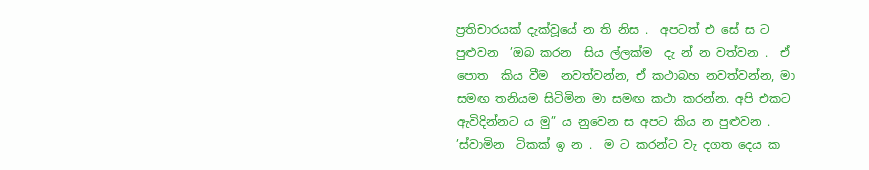ප්‍රතිචාරයක් දැක්වූයේ න ති නිස .  අපටත් එ සේ ස ට පුළුවන  ’ඔබ කරන  සිය ල්ලක්ම  දැ න් න වත්වන .  ඒ පොත  කිය වීම  නවත්වන්න, ඒ කථාබහ නවත්වන්න, මා සමඟ තනියම සිටිමින මා සමඟ කථා කරන්න. අපි එකට ඇවිදින්නට ය මු” ය නුවෙන ස අපට කිය න පුළුවන .  ’ස්වාමින  ටිකක් ඉ න .  ම ට කරන්ට වැ දගත දෙය ක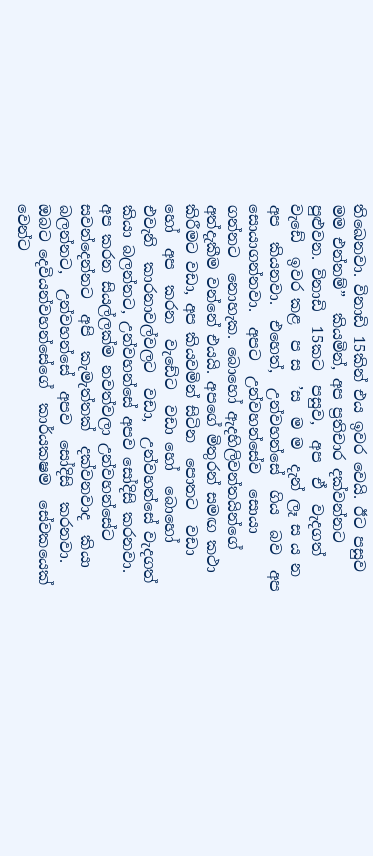තිඛෙනවා. විනාඩි 15කින් එය ඉවර වෙයි. ඊට පසුව මම එන්නම්”  කියමින්, අප ප්‍රතිචාර දක්වන්නට පුළුවන. විනාඩි  15කට  පසුව,  අප  ඒ  වැදගත්  වැඩේ  ඉවර කළ  ප ස  ’ස  ම ම  දැන් ලෑ ස ය න අප  කියනවා.  එහෙත්,  උන්වහන්සේ  ගිය  බව  අප  සොයාගන්නවා.  අපට  උන්වහන්සේව  සොයා  ගන්නට  නොහැක. බොහෝ ඇදහිලිවන්තයින්ගේ අත්දැකීම වන්නේ එයයි. අපගේ මිතුරන් සමඟ කථා කිරීමට වඩා, අප කියවමින් සිටින  පොතට  වඩා  හෝ  අප  කරන  වැඩේට  වඩා හෝ  බොහෝ  එවැනි  කාරනාවල්වලට  වඩා,  උන්වහන්සේ වැදගත් කියා බලන්නට, උන්වහන්සේ අපව සෝදිසි කරනවා. අප කරන සියල්ලක්ම නවත්වලා උන්වහන්සේට සවන්දෙන්නට  අපි  කැමැත්තක්  දක්වනවාද  කියා  බලන්නට,  උන්වහන්සේ  අපව  සෝදිසි  කරනවා.  ඔබට දෙවියන්වහන්සේගේ  කාර්යක‍ෂම  සේවකයෙක්  වෙන්ට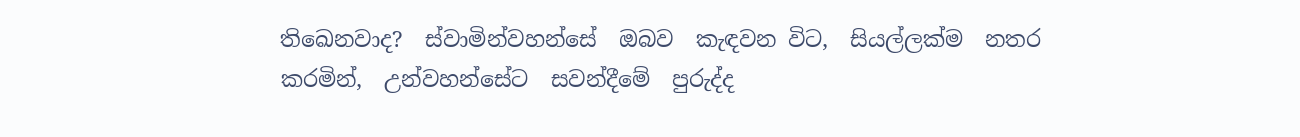තිඛෙනවාද?  ස්වාමින්වහන්සේ  ඔබව  කැඳවන විට,  සියල්ලක්ම  නතර  කරමින්,  උන්වහන්සේට  සවන්දීමේ  පුරුද්ද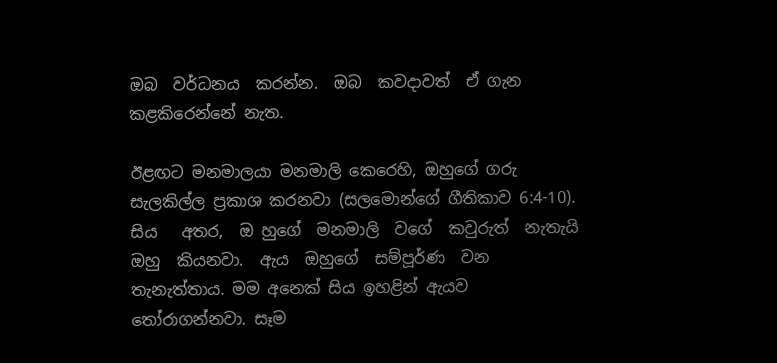ඔබ  වර්ධනය  කරන්න.  ඔබ  කවදාවත්  ඒ ගැන කළකිරෙන්නේ නැත.

ඊළඟට මනමාලයා මනමාලි කෙරෙහි, ඔහුගේ ගරු සැලකිල්ල ප්‍රකාශ කරනවා (සලමොන්ගේ ගීතිකාව 6:4-10). සිය   අතර,  ඔ හුගේ  මනමාලි  වගේ  කවුරුත්  නැතැයි  ඔහු  කියනවා.  ඇය  ඔහුගේ  සම්පූර්ණ  වන තැනැත්තාය. මම අනෙක් සිය ඉහළින් ඇයව තෝරාගන්නවා. සෑම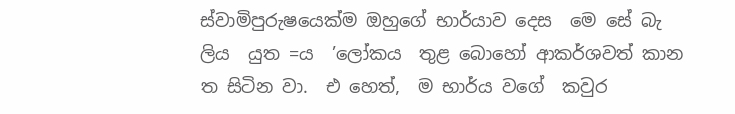ස්වාමිපුරුෂයෙක්ම ඔහුගේ භාර්යාව දෙස  මෙ සේ බැ ලිය  යුත =ය  ’ලෝකය  තුළ බොහෝ ආකර්ශවත් කාන ත සිටින වා.  එ හෙත්,  ම භාර්ය වගේ  කවුර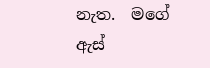නැත.  මගේ  ඇස්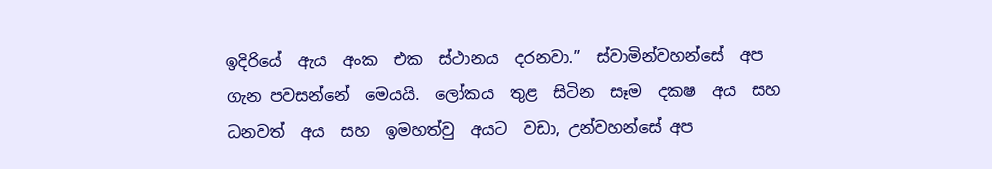ඉදිරියේ  ඇය  අංක  එක  ස්ථානය  දරනවා.”  ස්වාමින්වහන්සේ  අප  ගැන පවසන්නේ  මෙයයි.  ලෝකය  තුළ  සිටින  සෑම  දක‍ෂ  අය  සහ  ධනවත්  අය  සහ  ඉමහත්වු  අයට  වඩා, උන්වහන්සේ අප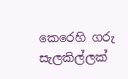කෙරෙහි ගරු සැලකිල්ලක්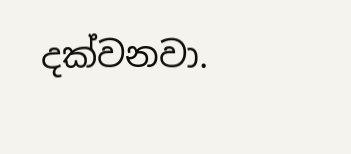දක්වනවා.